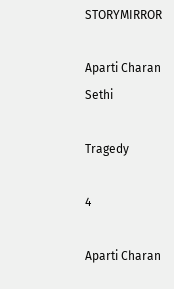STORYMIRROR

Aparti Charan Sethi

Tragedy

4

Aparti Charan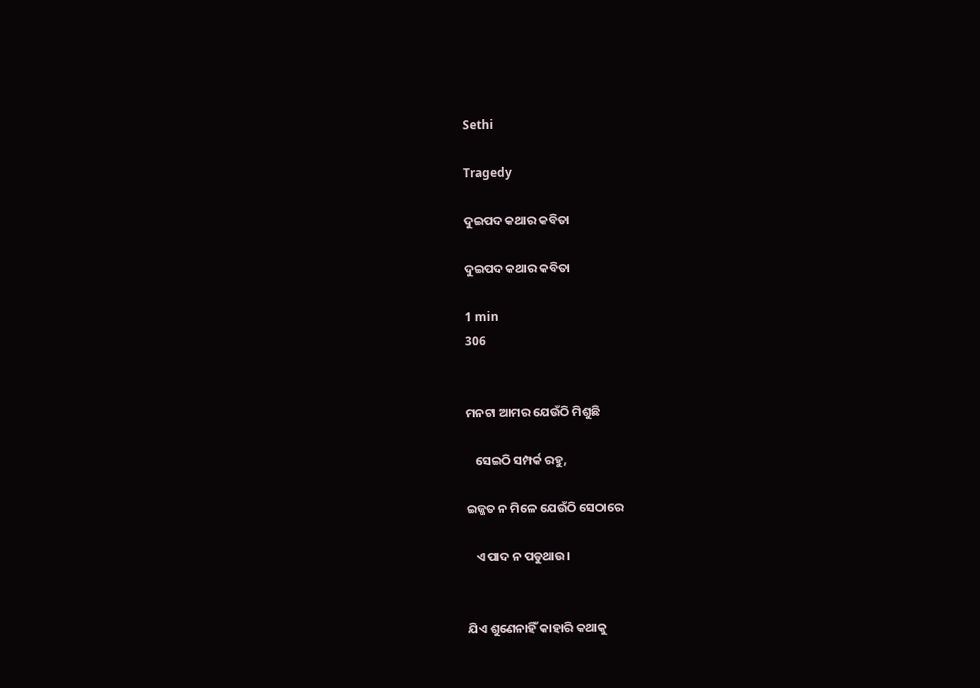Sethi

Tragedy

ଦୁଇପଦ କଥାର କବିତା

ଦୁଇପଦ କଥାର କବିତା

1 min
306


ମନଟା ଆମର ଯେଉଁଠି ମିଶୁଛି

   ସେଇଠି ସମ୍ପର୍କ ରହୁ,

ଇଜ୍ଜତ ନ ମିଳେ ଯେଉଁଠି ସେଠାରେ

   ଏ ପାଦ ନ ପଡୁଥାଉ‌।


ଯିଏ ଶୁଣେନାହିଁ କାହାରି‌ କଥାକୁ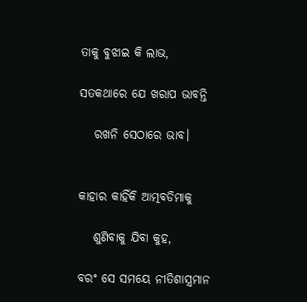ତାକୁ ବୁଝାଇ କି ଲାଭ,

ସତକଥାରେ ଯେ ଖରାପ ଭାବନ୍ତି

   ରଖନି ସେଠାରେ ଭାବ।


କାହାର କାହିଁକି ଆତ୍ମବଡିମାକୁ

   ଶୁଣିବାକୁ ଯିବା କୁହ,

ବରଂ ସେ ସମୟେ ନୀତିଶାସ୍ତ୍ରମାନ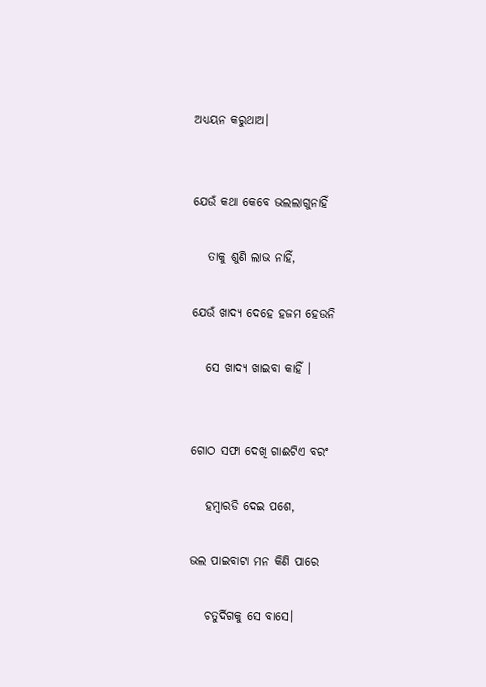ଅଧ୍ୟୟନ କରୁଥାଅ।


ଯେଉଁ କଥା କେବେ ଭଲଲାଗୁନାହିଁ

   ତାକୁ ଶୁଣି ଲାଭ ନାହିଁ,

ଯେଉଁ ଖାଦ୍ୟ ଦେହେ ହଜମ ହେଉନି

   ସେ ଖାଦ୍ୟ ଖାଇବା କାହିଁ ।


ଗୋଠ ସଫା ଦେଖି ଗାଈଟିଏ ବରଂ

   ହମ୍ଵାରଡି‌ ଦେଇ ପଶେ,

ଭଲ ପାଇବାଟା ମନ କିଣି ପାରେ

   ଚତୁର୍ଦିଗକୁ‌ ସେ ବାସେ‌।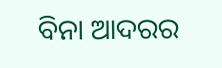ବିନା ଆଦରର‌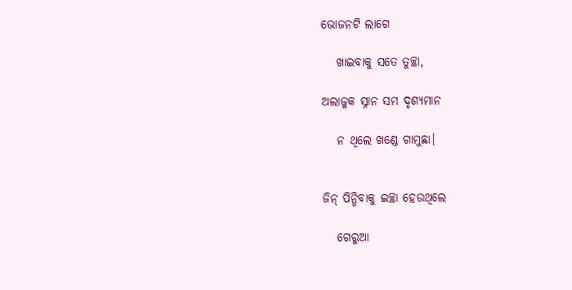ଭୋଜନଟି ଲାଗେ

   ଖାଇବାକୁ ସତେ ତୁଚ୍ଛା,

ଅଲାଜୁକ ସ୍ନାନ ସମ ଦୃଶ୍ୟମାନ

   ନ ଥିଲେ ଖଣ୍ଡେ ଗାମୁଛା।


ଜିନ୍ ପିନ୍ଧିବାକୁ ଇଚ୍ଛା ହେଉଥିଲେ

   ଗେରୁଆ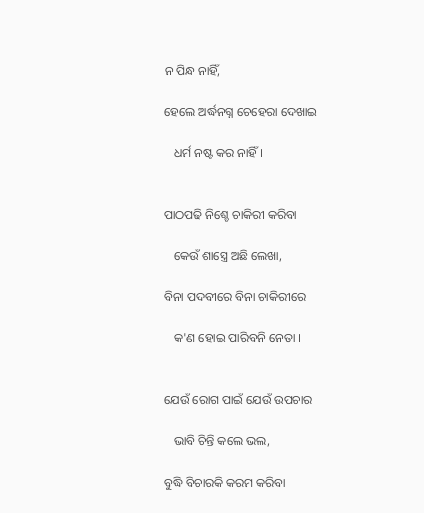ନ ପିନ୍ଧ ନାହିଁ,

ହେଲେ ଅର୍ଦ୍ଧନଗ୍ନ ଚେହେରା ଦେଖାଇ

   ଧର୍ମ ନଷ୍ଟ କର ନାହିଁ।


ପାଠପଢି ନିଶ୍ଚେ ଚାକିରୀ କରିବା

   କେଉଁ ଶାସ୍ତ୍ରେ ଅଛି ଲେଖା,

ବିନା ପଦବୀରେ ବିନା ଚାକିରୀରେ

   କ'ଣ ହୋଇ ପାରିବନି ନେତା ।


ଯେଉଁ ରୋଗ ପାଇଁ ଯେଉଁ ଉପଚାର

   ଭାବି ଚିନ୍ତି କଲେ ଭଲ,

ବୁଦ୍ଧି ବିଚାରକି କରମ‌ କରିବା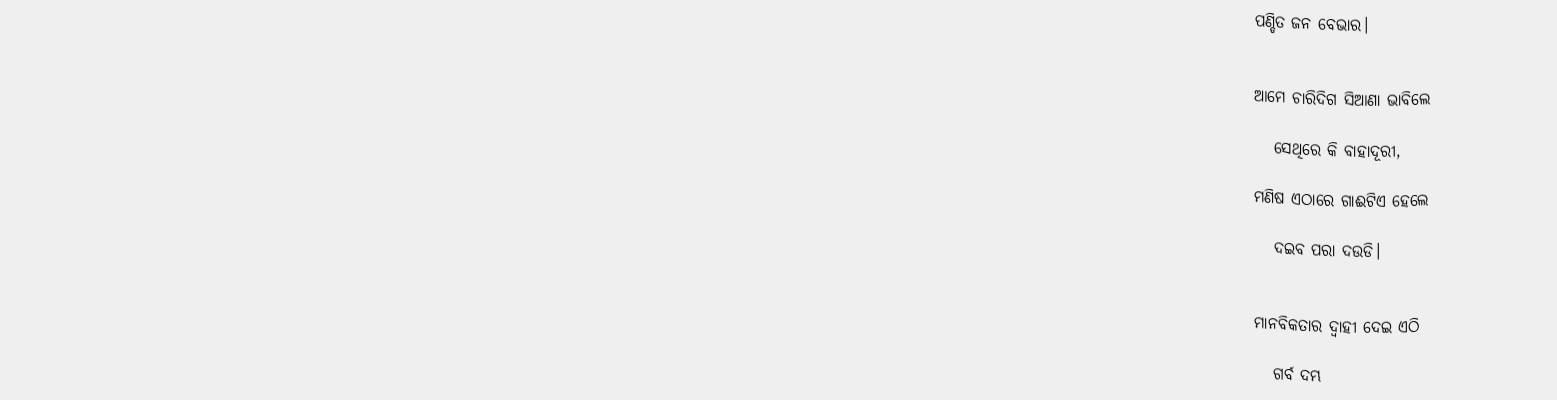ପଣ୍ଡିତ ଜନ ବେଭାର।


ଆମେ ଚାରିଦିଗ ସିଆଣା ଭାବିଲେ

   ସେଥିରେ‌ କି ବାହାଦୂରୀ,

ମଣିଷ ଏଠାରେ ଗାଈଟିଏ ହେଲେ

   ଦ‌ଇବ ପରା ଦ‌ଉଡି।


ମାନବିକତାର ଦ୍ଵାହୀ ଦେଇ ଏଠି

   ଗର୍ବ ଦମ୍ଭ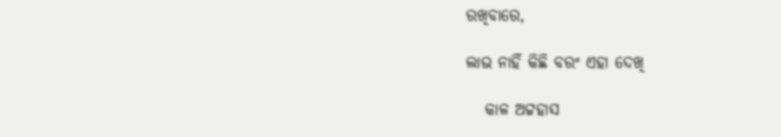ରଖିବାରେ‌,

ଲାଭ ନାହିଁ କିଛି ବରଂ ଏହା ଦେଖି

   କାଳ ଅଟ୍ଟହାସ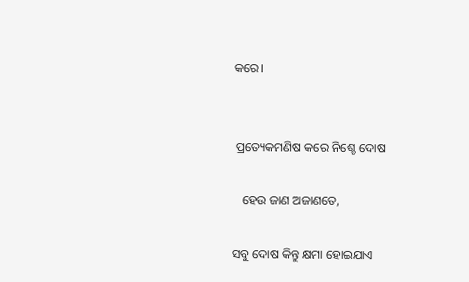କରେ।


 ପ୍ରତ୍ୟେକମଣିଷ କରେ ନିଶ୍ଚେ ଦୋଷ

   ହେଉ ଜାଣ ଅଜାଣତେ‌,

ସବୁ ଦୋଷ କିନ୍ତୁ କ୍ଷମା ହୋଇଯାଏ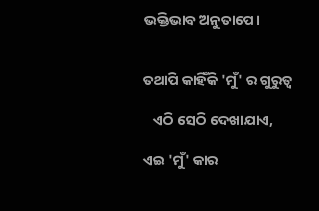ଭକ୍ତିଭାବ ଅନୁତାପେ।


ତଥାପି କାହିଁକି 'ମୁଁ' ର ଗୁରୁତ୍ଵ

   ଏଠି ସେଠି ଦେଖାଯାଏ,

ଏଇ 'ମୁଁ' କାର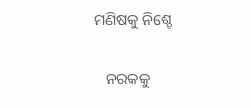ମଣିଷକୁ ନିଶ୍ଚେ

   ନରକକୁ‌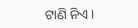ଟାଣି ନିଏ।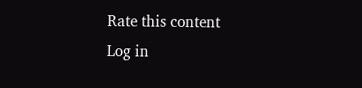Rate this content
Log in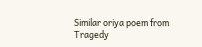Similar oriya poem from Tragedy